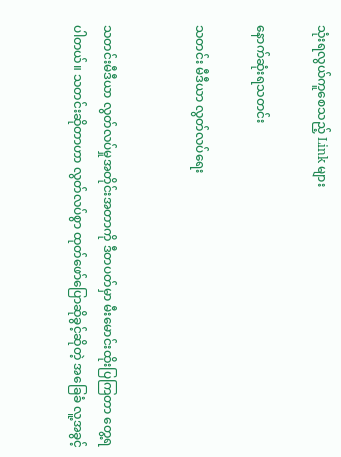သုံးရလွယ်ကူစေသည့် Link များ

နောက်ဆုံးရသတင်း

သတင်း မီဒီယာ လွတ်လပ်ရေး


သတင်းမီဒီယာ လွတ်လပ်မှုအတိုင်းအတာကို ဒီတပတ်မှာ မီးမောင်းထိုးပြကြတာ တွေ့ရပါတယ်။ သတင်းဆိုတာဟာ လွတ်လပ်စွာ ထုတ်ဖော်ပြောဆိုခွင့်ဆိုတဲ့ အခြေခံ လူ့အခွင့်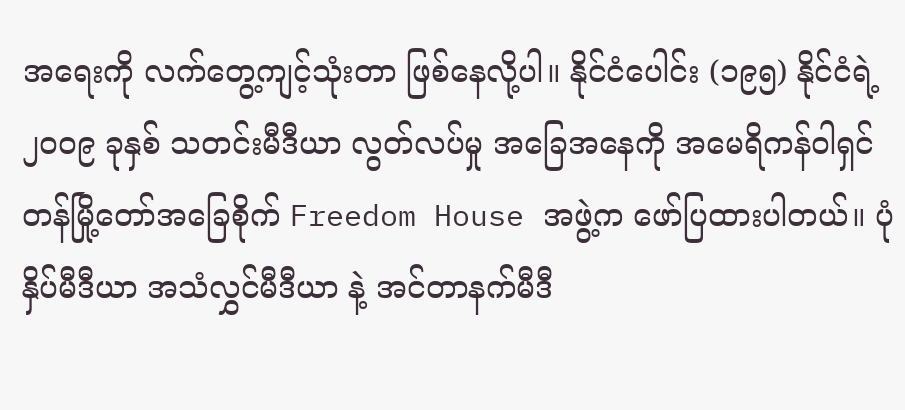အရေးကို လက်တွေ့ကျင့်သုံးတာ ဖြစ်နေလို့ပါ။ နိုင်ငံပေါင်း (၁၉၅) နိုင်ငံရဲ့ ၂၀၀၉ ခုနှစ် သတင်းမီဒီယာ လွတ်လပ်မှု အခြေအနေကို အမေရိကန်ဝါရှင်တန်မြို့တော်အခြေစိုက် Freedom House အဖွဲ့က ဖော်ပြထားပါတယ်။ ပုံနှိပ်မီဒီယာ အသံလွှင်မီဒီယာ နဲ့ အင်တာနက်မီဒီ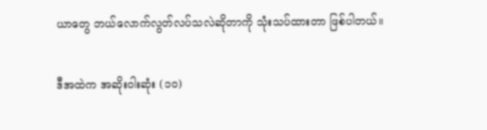ယာတွေ ဘယ်လောက်လွတ်လပ်သလဲဆိုတာကို သုံးသပ်ထားတာ ဖြစ်ပါတယ်။

ဒီအထဲက အဆိုးဝါးဆုံး (၁၀)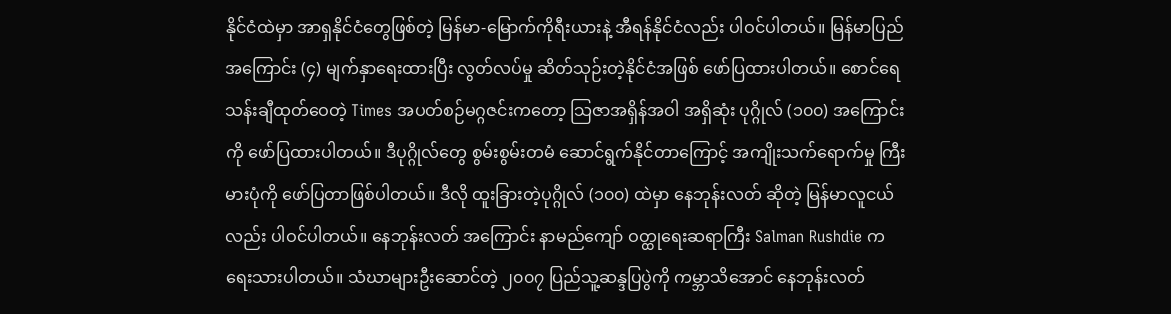နိုင်ငံထဲမှာ အာရှနိုင်ငံတွေဖြစ်တဲ့ မြန်မာ-မြောက်ကိုရီးယားနဲ့ အီရန်နိုင်ငံလည်း ပါဝင်ပါတယ်။ မြန်မာပြည်အကြောင်း (၄) မျက်နှာရေးထားပြီး လွတ်လပ်မှု ဆိတ်သုဉ်းတဲ့နိုင်ငံအဖြစ် ဖော်ပြထားပါတယ်။ စောင်ရေသန်းချီထုတ်ဝေတဲ့ Times အပတ်စဉ်မဂ္ဂဇင်းကတော့ သြဇာအရှိန်အဝါ အရှိဆုံး ပုဂ္ဂိုလ် (၁၀၀) အကြောင်းကို ဖော်ပြထားပါတယ်။ ဒီပုဂ္ဂိုလ်တွေ စွမ်းစွမ်းတမံ ဆောင်ရွက်နိုင်တာကြောင့် အကျိုးသက်ရောက်မှု ကြီးမားပုံကို ဖော်ပြတာဖြစ်ပါတယ်။ ဒီလို ထူးခြားတဲ့ပုဂ္ဂိုလ် (၁၀၀) ထဲမှာ နေဘုန်းလတ် ဆိုတဲ့ မြန်မာလူငယ်လည်း ပါဝင်ပါတယ်။ နေဘုန်းလတ် အကြောင်း နာမည်ကျော် ဝတ္ထုရေးဆရာကြီး Salman Rushdie က ရေးသားပါတယ်။ သံဃာများဦးဆောင်တဲ့ ၂၀၀၇ ပြည်သူ့ဆန္ဒပြပွဲကို ကမ္ဘာသိအောင် နေဘုန်းလတ်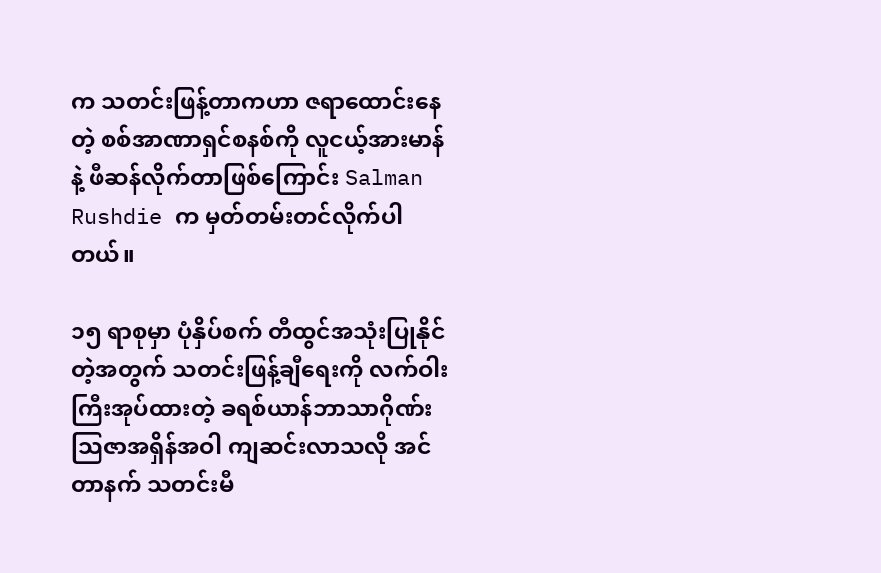က သတင်းဖြန့်တာကဟာ ဇရာထောင်းနေတဲ့ စစ်အာဏာရှင်စနစ်ကို လူငယ့်အားမာန်နဲ့ ဖီဆန်လိုက်တာဖြစ်ကြောင်း Salman Rushdie က မှတ်တမ်းတင်လိုက်ပါတယ်။

၁၅ ရာစုမှာ ပုံနှိပ်စက် တီထွင်အသုံးပြုနိုင်တဲ့အတွက် သတင်းဖြန့်ချီရေးကို လက်ဝါးကြီးအုပ်ထားတဲ့ ခရစ်ယာန်ဘာသာဂိုဏ်း သြဇာအရှိန်အဝါ ကျဆင်းလာသလို အင်တာနက် သတင်းမီ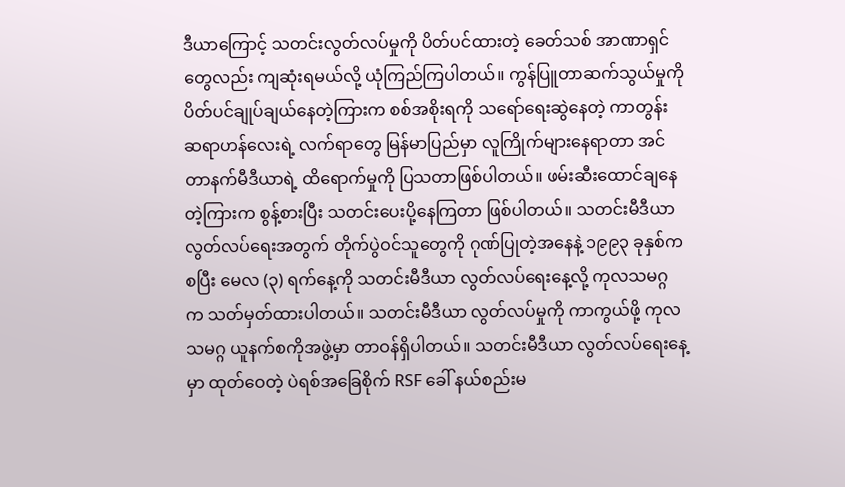ဒီယာကြောင့် သတင်းလွတ်လပ်မှုကို ပိတ်ပင်ထားတဲ့ ခေတ်သစ် အာဏာရှင်တွေလည်း ကျဆုံးရမယ်လို့ ယုံကြည်ကြပါတယ်။ ကွန်ပြူတာဆက်သွယ်မှုကို ပိတ်ပင်ချုပ်ချယ်နေတဲ့ကြားက စစ်အစိုးရကို သရော်ရေးဆွဲနေတဲ့ ကာတွန်းဆရာဟန်လေးရဲ့ လက်ရာတွေ မြန်မာပြည်မှာ လူကြိုက်များနေရာတာ အင်တာနက်မီဒီယာရဲ့ ထိရောက်မှုကို ပြသတာဖြစ်ပါတယ်။ ဖမ်းဆီးထောင်ချနေတဲ့ကြားက စွန့်စားပြီး သတင်းပေးပို့နေကြတာ ဖြစ်ပါတယ်။ သတင်းမီဒီယာ လွတ်လပ်ရေးအတွက် တိုက်ပွဲဝင်သူတွေကို ဂုဏ်ပြုတဲ့အနေနဲ့ ၁၉၉၃ ခုနှစ်ကစပြီး မေလ (၃) ရက်နေ့ကို သတင်းမီဒီယာ လွတ်လပ်ရေးနေ့လို့ ကုလသမဂ္ဂ က သတ်မှတ်ထားပါတယ်။ သတင်းမီဒီယာ လွတ်လပ်မှုကို ကာကွယ်ဖို့ ကုလသမဂ္ဂ ယူနက်စကိုအဖွဲ့မှာ တာဝန်ရှိပါတယ်။ သတင်းမီဒီယာ လွတ်လပ်ရေးနေ့မှာ ထုတ်ဝေတဲ့ ပဲရစ်အခြေစိုက် RSF ခေါ် နယ်စည်းမ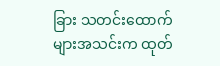ခြား သတင်းထောက်များအသင်းက ထုတ်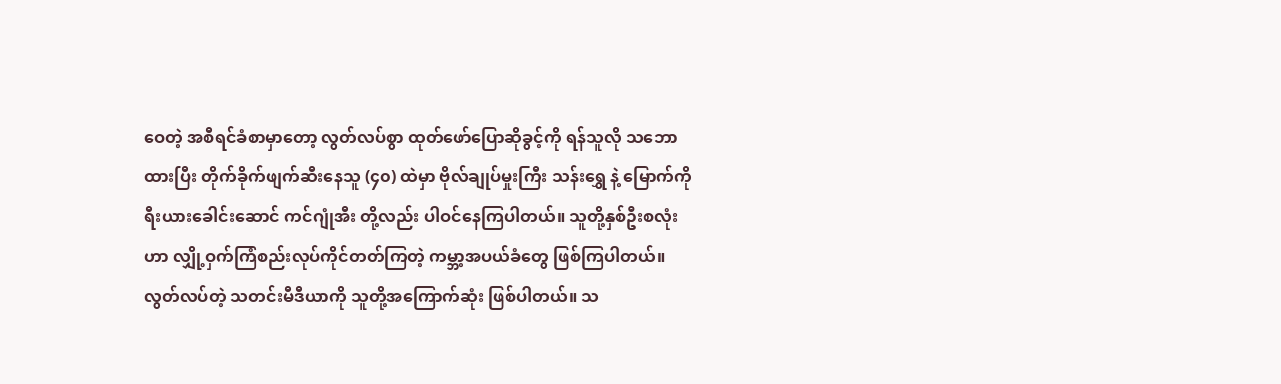ဝေတဲ့ အစီရင်ခံစာမှာတော့ လွတ်လပ်စွာ ထုတ်ဖော်ပြောဆိုခွင့်ကို ရန်သူလို သဘောထားပြီး တိုက်ခိုက်ဖျက်ဆီးနေသူ (၄၀) ထဲမှာ ဗိုလ်ချုပ်မှုးကြီး သန်းရွှေ နဲ့ မြောက်ကိုရီးယားခေါင်းဆောင် ကင်ဂျုံအီး တို့လည်း ပါဝင်နေကြပါတယ်။ သူတို့နှစ်ဦးစလုံးဟာ လျှို့ဝှက်ကြံစည်းလုပ်ကိုင်တတ်ကြတဲ့ ကမ္ဘာ့အပယ်ခံတွေ ဖြစ်ကြပါတယ်။ လွတ်လပ်တဲ့ သတင်းမီဒီယာကို သူတို့အကြောက်ဆုံး ဖြစ်ပါတယ်။ သ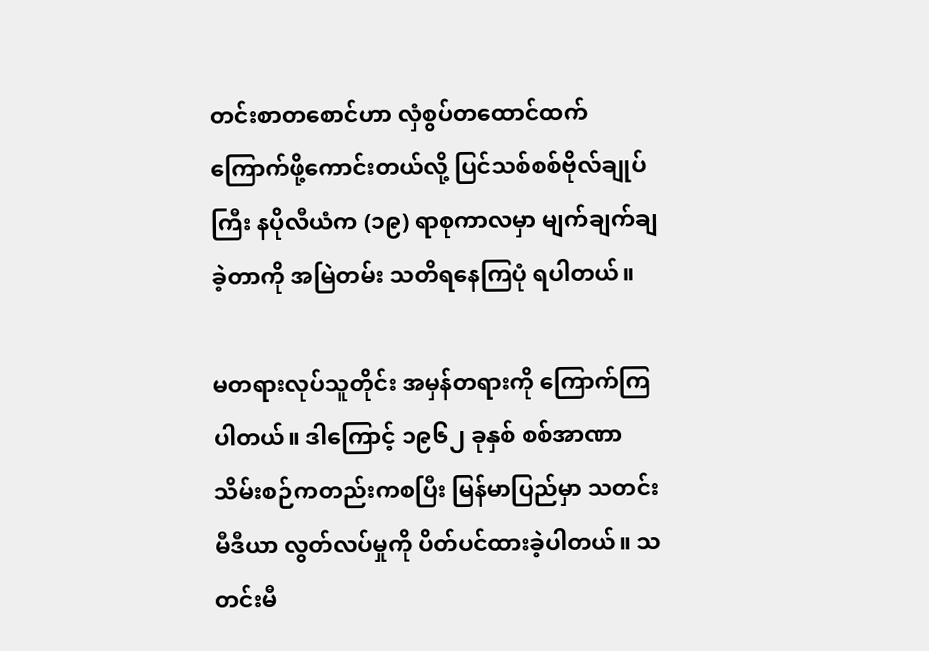တင်းစာတစောင်ဟာ လှံစွပ်တထောင်ထက် ကြောက်ဖို့ကောင်းတယ်လို့ ပြင်သစ်စစ်ဗိုလ်ချုပ်ကြီး နပိုလီယံက (၁၉) ရာစုကာလမှာ မျက်ချက်ချခဲ့တာကို အမြဲတမ်း သတိရနေကြပုံ ရပါတယ်။

မတရားလုပ်သူတိုင်း အမှန်တရားကို ကြောက်ကြပါတယ်။ ဒါကြောင့် ၁၉၆၂ ခုနှစ် စစ်အာဏာသိမ်းစဉ်ကတည်းကစပြီး မြန်မာပြည်မှာ သတင်းမီဒီယာ လွတ်လပ်မှုကို ပိတ်ပင်ထားခဲ့ပါတယ်။ သတင်းမီ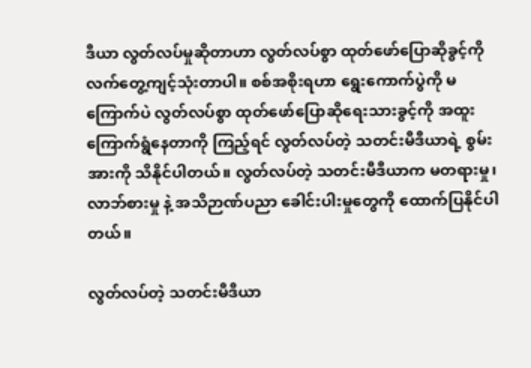ဒီယာ လွတ်လပ်မှုဆိုတာဟာ လွတ်လပ်စွာ ထုတ်ဖော်ပြောဆိုခွင့်ကို လက်တွေ့ကျင့်သုံးတာပါ။ စစ်အစိုးရဟာ ရွေးကောက်ပွဲကို မကြောက်ပဲ လွတ်လပ်စွာ ထုတ်ဖော်ပြောဆိုရေးသားခွင့်ကို အထူးကြောက်ရွံနေတာကို ကြည့်ရင် လွတ်လပ်တဲ့ သတင်းမီဒီယာရဲ့ စွမ်းအားကို သိနိုင်ပါတယ်။ လွတ်လပ်တဲ့ သတင်းမီဒီယာက မတရားမှု၊ လာဘ်စားမှု နဲ့ အသိဉာဏ်ပညာ ခေါင်းပါးမှုတွေကို ထောက်ပြနိုင်ပါတယ်။

လွတ်လပ်တဲ့ သတင်းမီဒီယာ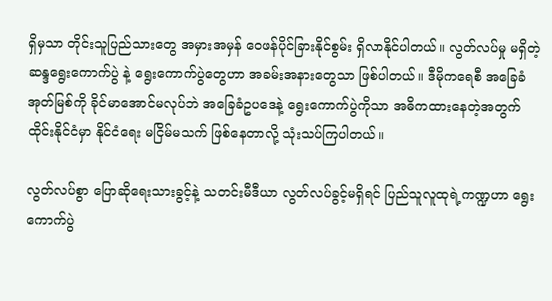ရှိမှသာ တိုင်းသူပြည်သားတွေ အမှားအမှန် ဝေဖန်ပိုင်ခြားနိုင်စွမ်း ရှိလာနိုင်ပါတယ်။ လွတ်လပ်မှု မရှိတဲ့ ဆန္ဒရွေးကောက်ပွဲ နဲ့ ရွေးကောက်ပွဲတွေဟာ အခမ်းအနားတွေသာ ဖြစ်ပါတယ်။ ဒီမိုကရေစီ အခြေခံအုတ်မြစ်ကို ခိုင်မာအောင်မလုပ်ဘဲ အခြေခံဥပဒေနဲ့ ရွေးကောက်ပွဲကိုသာ အဓိကထားနေတဲ့အတွက် ထိုင်းနိုင်ငံမှာ နိုင်ငံရေး မငြိမ်မသက် ဖြစ်နေတာလို့ သုံးသပ်ကြပါတယ်။

လွတ်လပ်စွာ ပြောဆိုရေးသားခွင့်နဲ့ သတင်းမီဒီယာ လွတ်လပ်ခွင့်မရှိရင် ပြည်သူလူထုရဲ့ကဏ္ဍဟာ ရွေးကောက်ပွဲ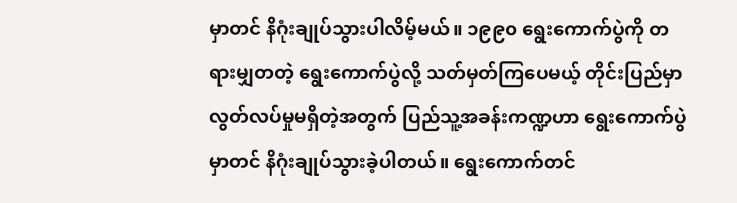မှာတင် နိဂုံးချုပ်သွားပါလိမ့်မယ်။ ၁၉၉၀ ရွေးကောက်ပွဲကို တရားမျှတတဲ့ ရွေးကောက်ပွဲလို့ သတ်မှတ်ကြပေမယ့် တိုင်းပြည်မှာ လွတ်လပ်မှုမရှိတဲ့အတွက် ပြည်သူ့အခန်းကဏ္ဍဟာ ရွေးကောက်ပွဲမှာတင် နိဂုံးချုပ်သွားခဲ့ပါတယ်။ ရွေးကောက်တင်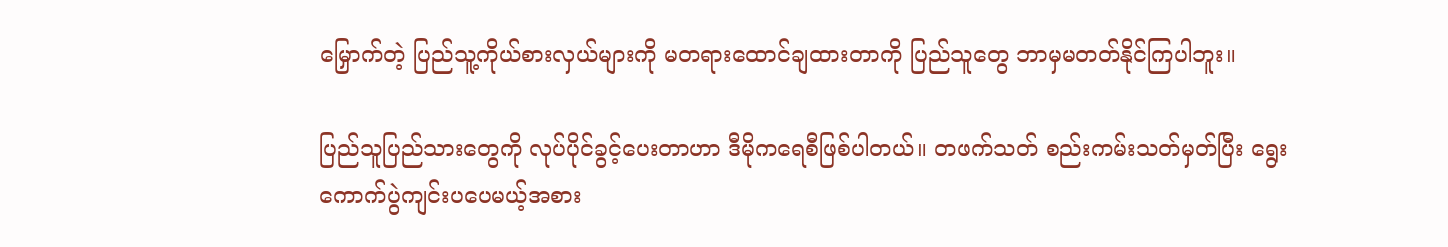မြှောက်တဲ့ ပြည်သူ့ကိုယ်စားလှယ်များကို မတရားထောင်ချထားတာကို ပြည်သူတွေ ဘာမှမတတ်နိုင်ကြပါဘူး။

ပြည်သူပြည်သားတွေကို လုပ်ပိုင်ခွင့်ပေးတာဟာ ဒီမိုကရေစီဖြစ်ပါတယ်။ တဖက်သတ် စည်းကမ်းသတ်မှတ်ပြီး ရွေးကောက်ပွဲကျင်းပပေမယ့်အစား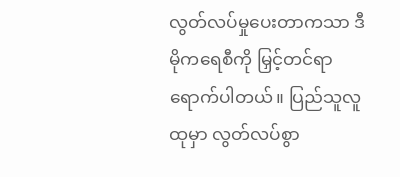လွတ်လပ်မှုပေးတာကသာ ဒီမိုကရေစီကို မြှင့်တင်ရာ ရောက်ပါတယ်။ ပြည်သူလူထုမှာ လွတ်လပ်စွာ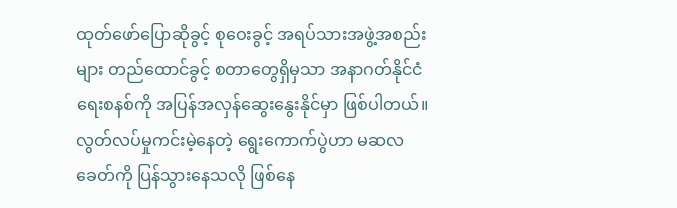ထုတ်ဖော်ပြောဆိုခွင့် စုဝေးခွင့် အရပ်သားအဖွဲ့အစည်းများ တည်ထောင်ခွင့် စတာတွေရှိမှသာ အနာဂတ်နိုင်ငံရေးစနစ်ကို အပြန်အလှန်ဆွေးနွေးနိုင်မှာ ဖြစ်ပါတယ်။ လွတ်လပ်မှုကင်းမဲ့နေတဲ့ ရွေးကောက်ပွဲဟာ မဆလခေတ်ကို ပြန်သွားနေသလို ဖြစ်နေ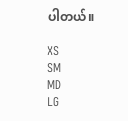ပါတယ်။

XS
SM
MD
LG